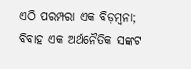ଏଠି ପରମ୍ପରା ଏକ ବିଡ଼ମ୍ବନା; ବିବାହ ଏକ ଅର୍ଥନୈତିକ ସଙ୍କଟ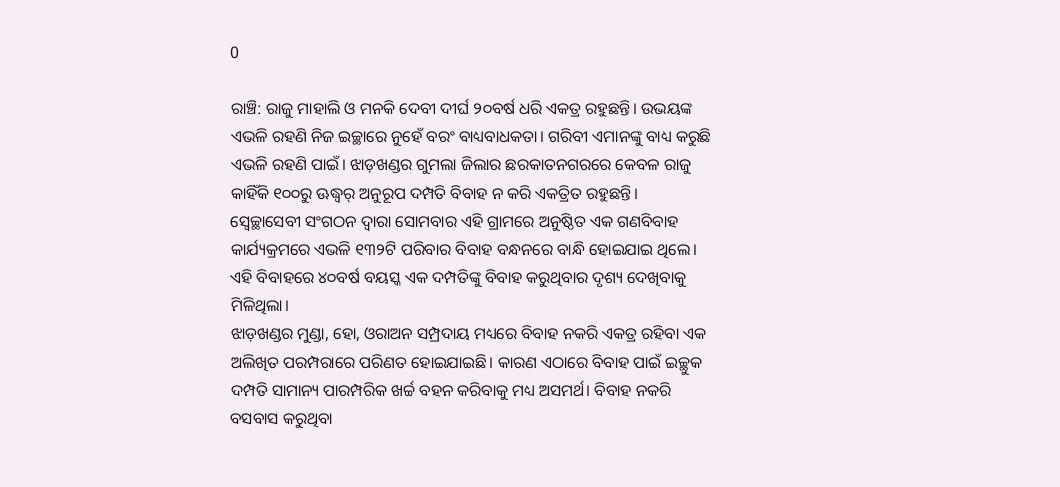0

ରାଞ୍ଚି: ରାଜୁ ମାହାଲି ଓ ମନକି ଦେବୀ ଦୀର୍ଘ ୨୦ବର୍ଷ ଧରି ଏକତ୍ର ରହୁଛନ୍ତି। ଉଭୟଙ୍କ ଏଭଳି ରହଣି ନିଜ ଇଚ୍ଛାରେ ନୁହେଁ ବରଂ ବାଧ୍ୟବାଧକତା। ଗରିବୀ ଏମାନଙ୍କୁ ବାଧ୍ୟ କରୁଛି ଏଭଳି ରହଣି ପାଇଁ। ଝାଡ଼ଖଣ୍ଡର ଗୁମଲା ଜିଲାର ଛରକାତନଗରରେ କେବଳ ରାଜୁ କାହିଁକି ୧୦୦ରୁ ଊଦ୍ଧ୍ୱର୍ ଅନୁରୂପ ଦମ୍ପତି ବିବାହ ନ କରି ଏକତ୍ରିତ ରହୁଛନ୍ତି। ସ୍ୱେଚ୍ଛାସେବୀ ସଂଗଠନ ଦ୍ୱାରା ସୋମବାର ଏହି ଗ୍ରାମରେ ଅନୁଷ୍ଠିତ ଏକ ଗଣବିବାହ କାର୍ଯ୍ୟକ୍ରମରେ ଏଭଳି ୧୩୨ଟି ପରିବାର ବିବାହ ବନ୍ଧନରେ ବାନ୍ଧି ହୋଇଯାଇ ଥିଲେ। ଏହି ବିବାହରେ ୪୦ବର୍ଷ ବୟସ୍କ ଏକ ଦମ୍ପତିଙ୍କୁ ବିବାହ କରୁଥିବାର ଦୃଶ୍ୟ ଦେଖିବାକୁ ମିଳିଥିଲା।
ଝାଡ଼ଖଣ୍ଡର ମୁଣ୍ଡା, ହୋ, ଓରାଅନ ସମ୍ପ୍ରଦାୟ ମଧ୍ୟରେ ବିବାହ ନକରି ଏକତ୍ର ରହିବା ଏକ ଅଲିଖିତ ପରମ୍ପରାରେ ପରିଣତ ହୋଇଯାଇଛି। କାରଣ ଏଠାରେ ବିବାହ ପାଇଁ ଇଚ୍ଛୁକ ଦମ୍ପତି ସାମାନ୍ୟ ପାରମ୍ପରିକ ଖର୍ଚ୍ଚ ବହନ କରିବାକୁ ମଧ୍ୟ ଅସମର୍ଥ। ବିବାହ ନକରି ବସବାସ କରୁଥିବା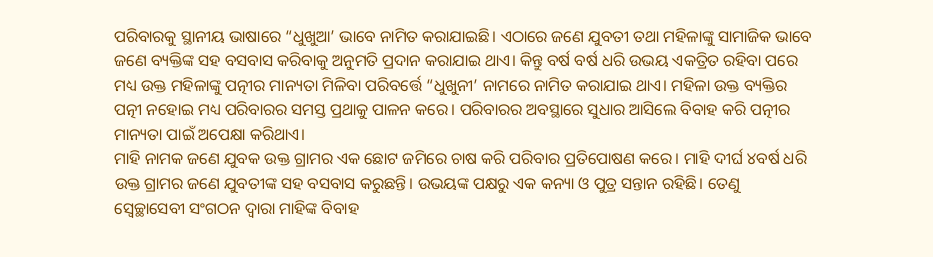ପରିବାରକୁ ସ୍ଥାନୀୟ ଭାଷାରେ “ଧୁଖୁଆ’ ଭାବେ ନାମିତ କରାଯାଇଛି। ଏଠାରେ ଜଣେ ଯୁବତୀ ତଥା ମହିଳାଙ୍କୁ ସାମାଜିକ ଭାବେ ଜଣେ ବ୍ୟକ୍ତିଙ୍କ ସହ ବସବାସ କରିବାକୁ ଅନୁମତି ପ୍ରଦାନ କରାଯାଇ ଥାଏ। କିନ୍ତୁ ବର୍ଷ ବର୍ଷ ଧରି ଉଭୟ ଏକତ୍ରିତ ରହିବା ପରେ ମଧ୍ୟ ଉକ୍ତ ମହିଳାଙ୍କୁ ପତ୍ନୀର ମାନ୍ୟତା ମିଳିବା ପରିବର୍ତ୍ତେ “ଧୁଖୁନୀ’ ନାମରେ ନାମିତ କରାଯାଇ ଥାଏ। ମହିଳା ଉକ୍ତ ବ୍ୟକ୍ତିର ପତ୍ନୀ ନହୋଇ ମଧ୍ୟ ପରିବାରର ସମସ୍ତ ପ୍ରଥାକୁ ପାଳନ କରେ। ପରିବାରର ଅବସ୍ଥାରେ ସୁଧାର ଆସିଲେ ବିବାହ କରି ପତ୍ନୀର ମାନ୍ୟତା ପାଇଁ ଅପେକ୍ଷା କରିଥାଏ।
ମାହି ନାମକ ଜଣେ ଯୁବକ ଉକ୍ତ ଗ୍ରାମର ଏକ ଛୋଟ ଜମିରେ ଚାଷ କରି ପରିବାର ପ୍ରତିପୋଷଣ କରେ। ମାହି ଦୀର୍ଘ ୪ବର୍ଷ ଧରି ଉକ୍ତ ଗ୍ରାମର ଜଣେ ଯୁବତୀଙ୍କ ସହ ବସବାସ କରୁଛନ୍ତି। ଉଭୟଙ୍କ ପକ୍ଷରୁ ଏକ କନ୍ୟା ଓ ପୁତ୍ର ସନ୍ତାନ ରହିଛି। ତେଣୁ ସ୍ୱେଚ୍ଛାସେବୀ ସଂଗଠନ ଦ୍ୱାରା ମାହିଙ୍କ ବିବାହ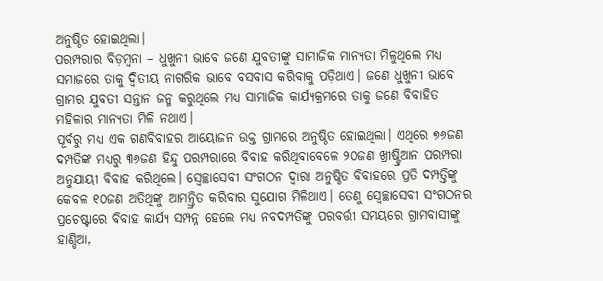ଅନୁଷ୍ଠିତ ହୋଇଥିଲା।
ପରମ୍ପରାର ବିଡ଼ମ୍ବନା – ଧୁଖୁନୀ ଭାବେ ଜଣେ ଯୁବତୀଙ୍କୁ ସାମାଜିକ ମାନ୍ୟତା ମିଳୁଥିଲେ ମଧ୍ୟ ସମାଜରେ ତାକୁ ଦ୍ୱିତୀୟ ନାଗରିକ ଭାବେ ବସବାସ କରିବାକୁ ପଡ଼ିଥାଏ। ଜଣେ ଧୁଖୁନୀ ଭାବେ ଗ୍ରାମର ଯୁବତୀ ସନ୍ତାନ ଜନ୍ମ କରୁଥିଲେ ମଧ୍ୟ ସାମାଜିକ କାର୍ଯ୍ୟକ୍ରମରେ ତାକୁ ଜଣେ ବିବାହିତ ମହିଳାର ମାନ୍ୟତା ମିଳି ନଥାଏ।
ପୂର୍ବରୁ ମଧ୍ୟ ଏକ ଗଣବିବାହର ଆୟୋଜନ ଉକ୍ତ ଗ୍ରାମରେ ଅନୁଷ୍ଠିତ ହୋଇଥିଲା। ଏଥିରେ ୭୬ଜଣ ଦମ୍ପତିଙ୍କ ମଧ୍ୟରୁ ୩୬ଜଣ ହିନ୍ଦୁ ପରମ୍ପରାରେ ବିବାହ କରିଥିବାବେଳେ ୨୦ଜଣ ଖ୍ରୀଷ୍ଟ୍ରିଆନ ପରମ୍ପରା ଅନୁଯାୟୀ ବିବାହ କରିଥିଲେ। ସ୍ୱେଚ୍ଛାସେବୀ ସଂଗଠନ ଦ୍ୱାରା ଅନୁଷ୍ଠିତ ବିବାହରେ ପ୍ରତି ଦମ୍ପତ୍ତିଙ୍କୁ କେବଳ ୧୦ଜଣ ଅତିଥିଙ୍କୁ ଆମନ୍ତ୍ରିତ କରିବାର ସୁଯୋଗ ମିଳିଥାଏ। ତେଣୁ ସ୍ୱେଚ୍ଛାସେବୀ ସଂଗଠନର ପ୍ରଚେଷ୍ଟାରେ ବିବାହ କାର୍ଯ୍ୟ ସମ୍ପନ୍ନ ହେଲେ ମଧ୍ୟ ନବଦମ୍ପତିଙ୍କୁ ପରବର୍ତ୍ତୀ ସମୟରେ ଗ୍ରାମବାସୀଙ୍କୁ ହାଣ୍ଡିଆ,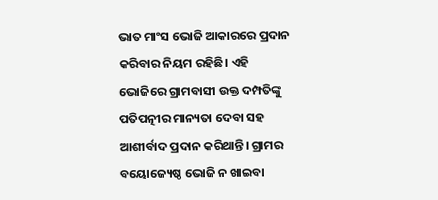ଭାତ ମାଂସ ଭୋଜି ଆକାରରେ ପ୍ରଦାନ କରିବାର ନିୟମ ରହିଛି। ଏହି ଭୋଜିରେ ଗ୍ରାମବାସୀ ଉକ୍ତ ଦମ୍ପତିଙ୍କୁ ପତିପତ୍ନୀର ମାନ୍ୟତା ଦେବା ସହ ଆଶୀର୍ବାଦ ପ୍ରଦାନ କରିଥାନ୍ତି। ଗ୍ରାମର ବୟୋଜ୍ୟେଷ୍ଠ ଭୋଜି ନ ଖାଇବା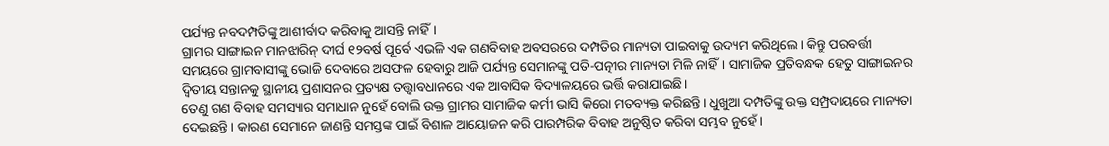ପର୍ଯ୍ୟନ୍ତ ନବଦମ୍ପତିଙ୍କୁ ଆଶୀର୍ବାଦ କରିବାକୁ ଆସନ୍ତି ନାହିଁ।
ଗ୍ରାମର ସାଙ୍ଗାଇନ ମାନଝାରିନ୍‍ ଦୀର୍ଘ ୧୨ବର୍ଷ ପୂର୍ବେ ଏଭଳି ଏକ ଗଣବିବାହ ଅବସରରେ ଦମ୍ପତିର ମାନ୍ୟତା ପାଇବାକୁ ଉଦ୍ୟମ କରିଥିଲେ। କିନ୍ତୁ ପରବର୍ତ୍ତୀ ସମୟରେ ଗ୍ରାମବାସୀଙ୍କୁ ଭୋଜି ଦେବାରେ ଅସଫଳ ହେବାରୁ ଆଜି ପର୍ଯ୍ୟନ୍ତ ସେମାନଙ୍କୁ ପତି-ପତ୍ନୀର ମାନ୍ୟତା ମିଳି ନାହିଁ। ସାମାଜିକ ପ୍ରତିବନ୍ଧକ ହେତୁ ସାଙ୍ଗାଇନର ଦ୍ୱିତୀୟ ସନ୍ତାନକୁ ସ୍ଥାନୀୟ ପ୍ରଶାସନର ପ୍ରତ୍ୟକ୍ଷ ତତ୍ତ୍ୱାବଧାନରେ ଏକ ଆବାସିକ ବିଦ୍ୟାଳୟରେ ଭର୍ତ୍ତି କରାଯାଇଛି।
ତେଣୁ ଗଣ ବିବାହ ସମସ୍ୟାର ସମାଧାନ ନୁହେଁ ବୋଲି ଉକ୍ତ ଗ୍ରାମର ସାମାଜିକ କର୍ମୀ ଭାସି କିରୋ ମତବ୍ୟକ୍ତ କରିଛନ୍ତି। ଧୁଖୁଆ ଦମ୍ପତିଙ୍କୁ ଉକ୍ତ ସମ୍ପ୍ରଦାୟରେ ମାନ୍ୟତା ଦେଇଛନ୍ତି। କାରଣ ସେମାନେ ଜାଣନ୍ତି ସମସ୍ତଙ୍କ ପାଇଁ ବିଶାଳ ଆୟୋଜନ କରି ପାରମ୍ପରିକ ବିବାହ ଅନୁଷ୍ଠିତ କରିବା ସମ୍ଭବ ନୁହେଁ।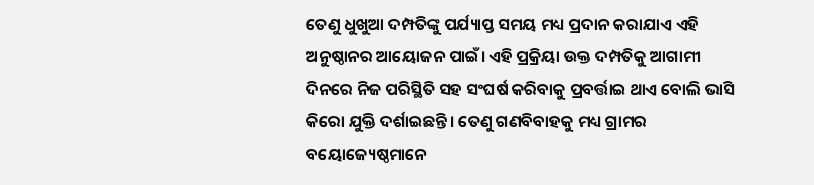ତେଣୁ ଧୁଖୁଆ ଦମ୍ପତିଙ୍କୁ ପର୍ଯ୍ୟାପ୍ତ ସମୟ ମଧ୍ୟ ପ୍ରଦାନ କରାଯାଏ ଏହି ଅନୁଷ୍ଠାନର ଆୟୋଜନ ପାଇଁ। ଏହି ପ୍ରକ୍ରିୟା ଉକ୍ତ ଦମ୍ପତିକୁ ଆଗାମୀ ଦିନରେ ନିଜ ପରିସ୍ଥିତି ସହ ସଂଘର୍ଷ କରିବାକୁ ପ୍ରବର୍ତ୍ତାଇ ଥାଏ ବୋଲି ଭାସି କିରୋ ଯୁକ୍ତି ଦର୍ଶାଇଛନ୍ତି। ତେଣୁ ଗଣବିବାହକୁ ମଧ୍ୟ ଗ୍ରାମର ବୟୋଜ୍ୟେଷ୍ଠମାନେ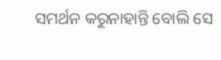ସମର୍ଥନ କରୁନାହାନ୍ତି ବୋଲି ସେ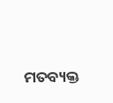ମତବ୍ୟକ୍ତ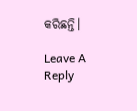କରିଛନ୍ତି।

Leave A Reply